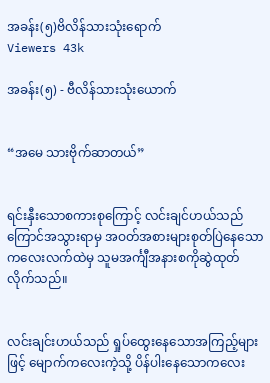အခန်း(၅)ဗိလိန်သားသုံးရောက်
Viewers 43k

အခန်း(၅) - ဗီလိန်သားသုံးယောက်


“အမေ သားဗိုက်ဆာတယ်”


ရင်းနှီးသောစကားစုကြောင့် လင်းချင်ဟယ်သည် ကြောင်အသွားရာမှ အဝတ်အစားများစုတ်ပြဲနေသောကလေးလက်ထဲမှ သူမအင်္ကျီအနားစကိုဆွဲထုတ်လိုက်သည်။


လင်းချင်းဟယ်သည် ရှုပ်ထွေးနေသောအကြည့်များဖြင့် မျောက်ကလေးကဲ့သို့ ပိန်ပါးနေသောကလေး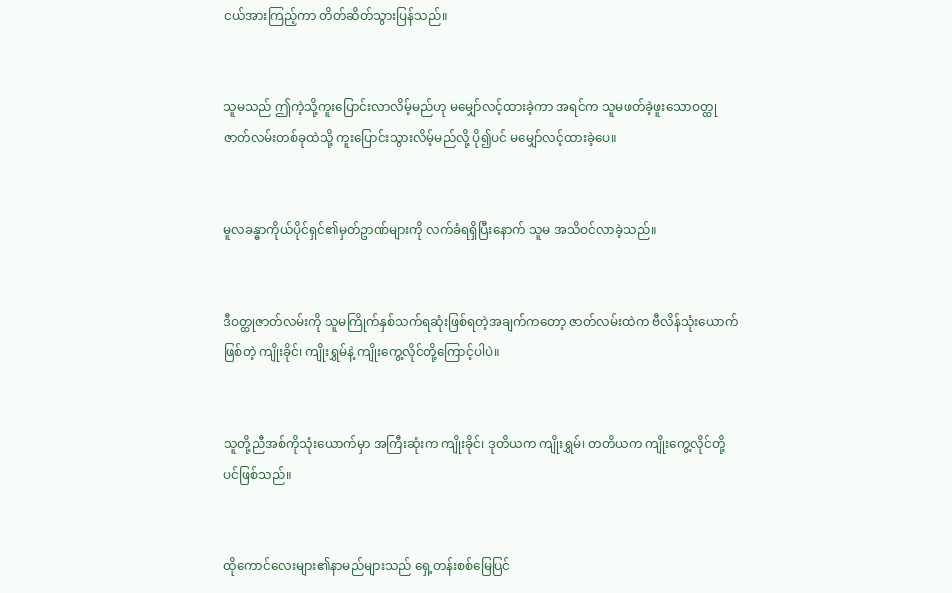ငယ်အားကြည့်ကာ တိတ်ဆိတ်သွားပြန်သည်။


သူမသည် ဤကဲ့သို့ကူးပြောင်းလာလိမ့်မည်ဟု မမျှော်လင့်ထားခဲ့ကာ အရင်က သူမဖတ်ခဲ့ဖူးသောဝတ္ထုဇာတ်လမ်းတစ်ခုထဲသို့ ကူးပြောင်းသွားလိမ့်မည်လို့ ပို၍ပင် မမျှော်လင့်ထားခဲ့ပေ။


မူလခန္ဓာကိုယ်ပိုင်ရှင်၏မှတ်ဥာဏ်များကို လက်ခံရရှိပြီးနောက် သူမ အသိဝင်လာခဲ့သည်။


ဒီဝတ္ထုဇာတ်လမ်းကို သူမကြိုက်နှစ်သက်ရဆုံးဖြစ်ရတဲ့အချက်ကတော့ ဇာတ်လမ်းထဲက ဗီလိန်သုံးယောက်ဖြစ်တဲ့ ကျိုးခိုင်၊ ကျိုးရွှမ်နဲ့ ကျိုးကွေ့လိုင်တို့ကြောင့်ပါပဲ။


သူတို့ညီအစ်ကိုသုံးယောက်မှာ အကြီးဆုံးက ကျိုးခိုင်၊ ဒုတိယက ကျိုးရွှမ်၊ တတိယက ကျိုးကွေ့လိုင်တို့ပင်ဖြစ်သည်။


ထိုကောင်လေးများ၏နာမည်များသည် ရှေ့တန်းစစ်မြေပြင်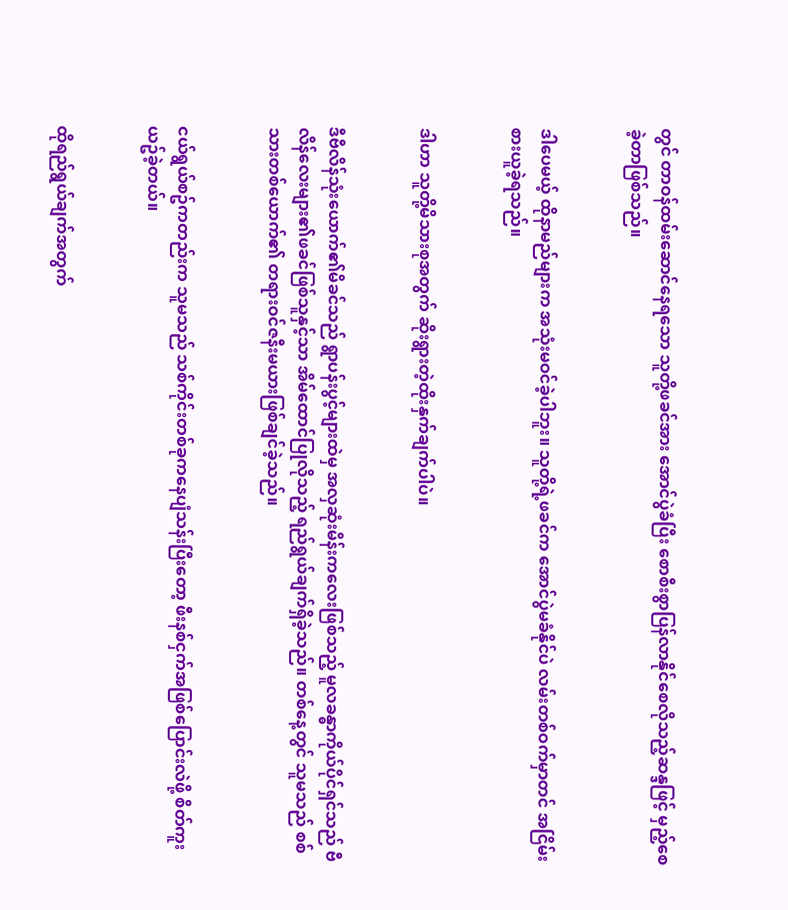တွင် တာဝန်ထမ်းဆောင်နေရသော သူတို့ဖခင်အား အောင်ပွဲခံပြီး စောစီးစွာပြန်လာနိုင်စေလိုသည့်ဆန္ဒဖြင့် မှည့်စေခဲ့တာဖြစ်သည်။


ဒါပေမယ့် ထိုနာမည်များက အသုံးမဝင်ခဲ့ပါဘူး။ သူတို့ရဲ့ဖခင်က အောင်ပွဲမခံနိုင်ပဲ လမ်းတစ်ဝက်မှာတင် အငြိမ်းစားယူခဲ့ရသည်။


ဒါဟာ သူတို့မိသားစုအတွက် ဆိုးရွားတဲ့ထိုးနှက်ချက်ပါပဲ။


ဒီဗီလိန်သုံးယောက်၏မိခင်သည် ရွာပန်းပွင့်များထဲမှ အလှဆုံးမိန်းကလေးဖြစ်သည့် မူလခန္ဓာကိုယ်ပိုင်ရှင်သည် ဗီလိန်လေးများ၏ဖခင်ဖြစ်သူနှင့်သာ အိမ်ထောင်ပြုလိုသည့် ရည်ရွယ်ချက်ရှိခဲ့သည်။ တစ်နေ့တွင် သူမသည် စစ်သားတစ်ယောက်၏ တရားဝင်ဇနီးမယားဖြစ်ချင်ခဲ့သည်။


ငယ်ရွယ်စဥ်ကတည်းက သူမသည် သစ်ကိုင်းတစ်ခုကနေပျံသန်းပြီးတော့ ဖီးနစ်ငှက်အဖြစ်ပြောင်းလဲဖို့ စိတ်ကူးယဥ်ခဲ့တယ်။


ထိုရည်ရွယ်ချက်အတွက်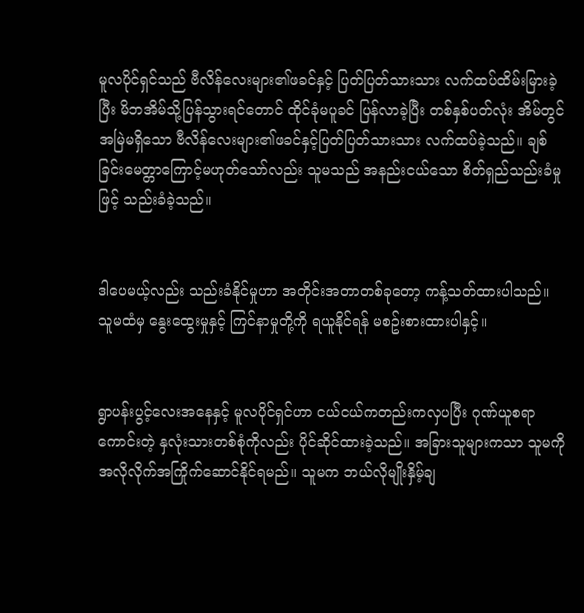မူလပိုင်ရှင်သည် ဗီလိန်လေးများ၏ဖခင်နှင့် ပြတ်ပြတ်သားသား လက်ထပ်ထိမ်းမြားခဲ့ပြီး မိဘအိမ်သို့ပြန်သွားရင်တောင် ထိုင်ခုံမပူခင် ပြန်လာခဲ့ပြီး တစ်နှစ်ပတ်လုံး အိမ်တွင်အမြဲမရှိသော ဗီလိန်လေးများ၏ဖခင်နှင့်ပြတ်ပြတ်သားသား လက်ထပ်ခဲ့သည်။ ချစ်ခြင်းမေတ္တာကြောင့်မဟုတ်သော်လည်း သူမသည် အနည်းငယ်သော စိတ်ရှည်သည်းခံမှုဖြင့် သည်းခံခဲ့သည်။


ဒါပေမယ့်လည်း သည်းခံနိုင်မှုဟာ အတိုင်းအတာတစ်ခုတော့ ကန့်သတ်ထားပါသည်။ သူမထံမှ နွေးထွေးမှုနှင့် ကြင်နာမှုတို့ကို ရယူနိုင်ရန် မစဥ်းစားထားပါနှင့်။


ရွာပန်းပွင့်လေးအနေနှင့် မူလပိုင်ရှင်ဟာ ငယ်ငယ်ကတည်းကလှပပြီး ဂုဏ်ယူစရာကောင်းတဲ့ နှလုံးသားတစ်စုံကိုလည်း ပိုင်ဆိုင်ထားခဲ့သည်။ အခြားသူများကသာ သူမကို အလိုလိုက်အကြိုက်ဆောင်နိုင်ရမည်။ သူမက ဘယ်လိုမျိုးနှိမ့်ချ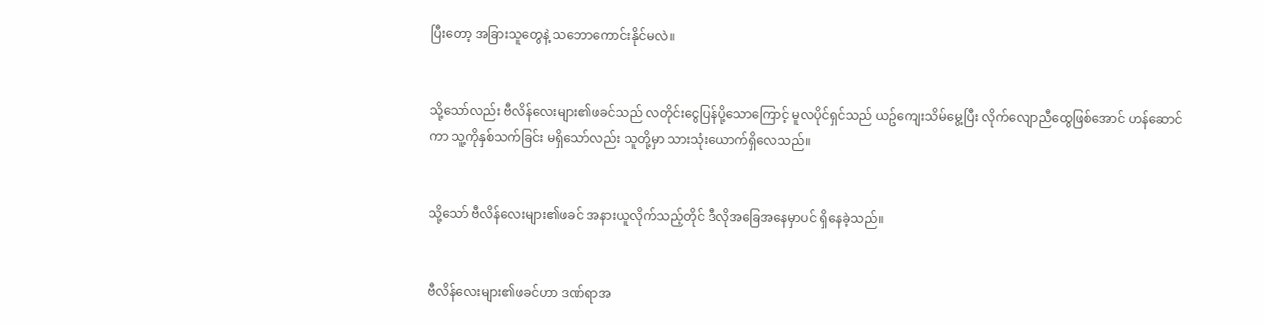ပြီးတော့ အခြားသူတွေနဲ့ သဘောကောင်းနိုင်မလဲ။


သို့သော်လည်း ဗီလိန်လေးများ၏ဖခင်သည် လတိုင်းငွေပြန်ပို့သောကြောင့် မူလပိုင်ရှင်သည် ယဥ်ကျေးသိမ်မွေ့ပြီး လိုက်လျောညီထွေဖြစ်အောင် ဟန်ဆောင်ကာ သူ့ကိုနှစ်သက်ခြင်း မရှိသော်လည်း သူတို့မှာ သားသုံးယောက်ရှိလေသည်။


သို့သော် ဗီလိန်လေးများ၏ဖခင် အနားယူလိုက်သည့်တိုင် ဒီလိုအခြေအနေမှာပင် ရှိနေခဲ့သည်။


ဗီလိန်လေးများ၏ဖခင်ဟာ ဒဏ်ရာအ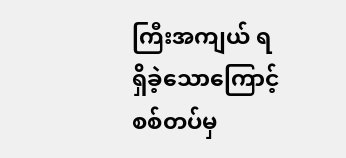ကြီးအကျယ် ရရှိခဲ့သောကြောင့် စစ်တပ်မှ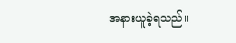အနားယူခဲ့ရသည်။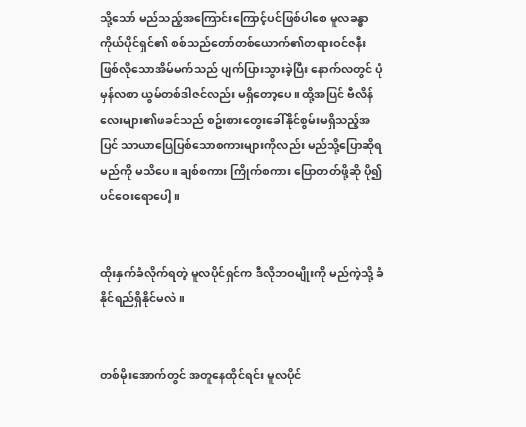သို့သော် မည်သည့်အကြောင်းကြောင့်ပင်ဖြစ်ပါစေ မူလခန္ဓာကိုယ်ပိုင်ရှင်၏ စစ်သည်တော်တစ်ယောက်၏တရားဝင်ဇနီးဖြစ်လိုသောအိမ်မက်သည် ပျက်ပြားသွားခဲ့ပြီး နောက်လတွင် ပုံမှန်လစာ ယွမ်တစ်ဒါဇင်လည်း မရှိတော့ပေ။ ထို့အပြင် ဗီလိန်လေးများ၏ဖခင်သည် စဥ်းစားတွေးခေါ်နိုင်စွမ်းမရှိသည့်အပြင် သာယာပြေပြစ်သောစကားများကိုလည်း မည်သို့ပြောဆိုရမည်ကို မသိပေ။ ချစ်စကား ကြိုက်စကား ပြောတတ်ဖို့ဆို ပို၍ပင်ဝေးရောပေါ့။


ထိုးနှက်ခံလိုက်ရတဲ့ မူလပိုင်ရှင်က ဒီလိုဘဝမျိုးကို မည်ကဲ့သို့ ခံနိုင်ရည်ရှိနိုင်မလဲ။


တစ်မိုးအောက်တွင် အတူနေထိုင်ရင်း မူလပိုင်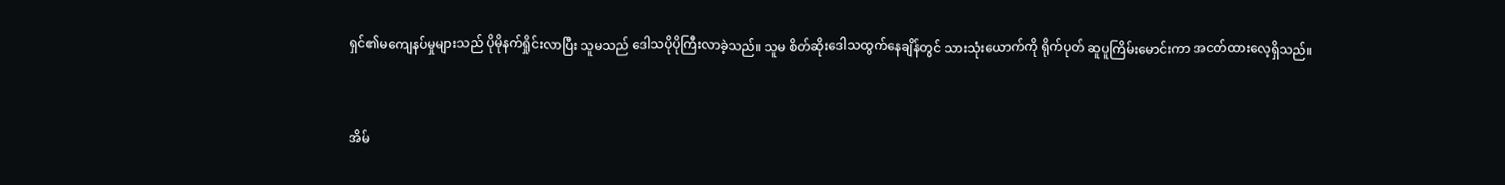ရှင်၏မကျေနပ်မှုများသည် ပိုမိုနက်ရှိုင်းလာပြီး သူမသည် ဒေါသပိုပိုကြီးလာခဲ့သည်။ သူမ စိတ်ဆိုးဒေါသထွက်နေချိန်တွင် သားသုံးယောက်ကို ရိုက်ပုတ် ဆူပူကြိမ်းမောင်းကာ အငတ်ထားလေ့ရှိသည်။


အိမ်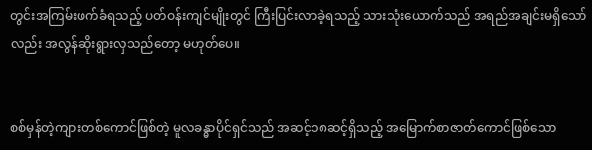တွင်းအကြမ်းဖက်ခံရသည့် ပတ်ဝန်းကျင်မျိုးတွင် ကြီးပြင်းလာခဲ့ရသည့် သားသုံးယောက်သည် အရည်အချင်းမရှိသော်လည်း အလွန်ဆိုးရွားလှသည်တော့ မဟုတ်ပေ။


စစ်မှန်တဲ့ကျားတစ်ကောင်ဖြစ်တဲ့ မူလခန္ဓာပိုင်ရှင်သည် အဆင့်၁၈ဆင့်ရှိသည့် အမြောက်စာဇာတ်ကောင်ဖြစ်သော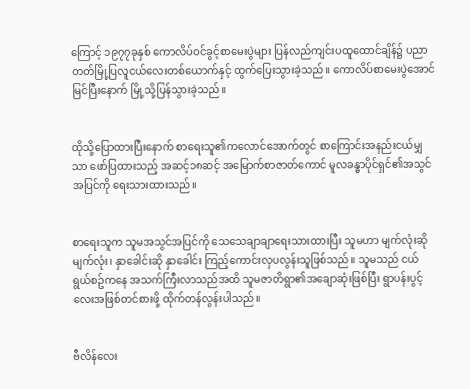ကြောင့် ၁၉၇၇ခုနှစ် ကောလိပ်ဝင်ခွင့်စာမေးပွဲများ ပြန်လည်ကျင်းပထူထောင်ချိန်၌ ပညာတတ်မြို့ပြလူငယ်လေးတစ်ယောက်နှင့် ထွက်ပြေးသွားခဲ့သည်။ ကောလိပ်စာမေးပွဲအောင်မြင်ပြီးနောက် မြို့သို့ပြန်သွားခဲ့သည်။


ထိုသို့ပြောထားပြီးနောက် စာရေးသူ၏ကလောင်အောက်တွင် စာကြောင်းအနည်းငယ်မျှသာ ဖော်ပြထားသည့် အဆင့်၁၈ဆင့် အမြောက်စာဇာတ်ကောင် မူလခန္ဓာပိုင်ရှင်၏အသွင်အပြင်ကို ရေးသားထားသည်။


စာရေးသူက သူမအသွင်အပြင်ကို သေသေချာချာရေးသားထားပြီး သူမဟာ မျက်လုံးဆို မျက်လုံး၊ နှာခေါင်းဆို နှာခေါင်း ကြည့်ကောင်းလှပလွန်းသူဖြစ်သည်။ သူမသည် ငယ်ရွယ်စဥ်ကနေ အသက်ကြီးလာသည်အထိ သူမဇာတိရွာ၏အချောဆုံးဖြစ်ပြီး ရွာပန်းပွင့်လေးအဖြစ်တင်စားဖို့ ထိုက်တန်လွန်းပါသည်။


ဗီလိန်လေး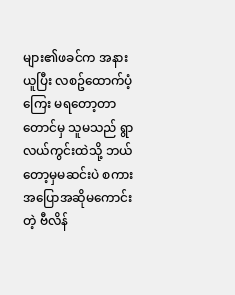များ၏ဖခင်က အနားယူပြီး လစဥ်ထောက်ပံ့ကြေး မရတော့တာတောင်မှ သူမသည် ရွာလယ်ကွင်းထဲသို့ ဘယ်တော့မှမဆင်းပဲ စကားအပြောအဆိုမကောင်းတဲ့ ဗီလိန်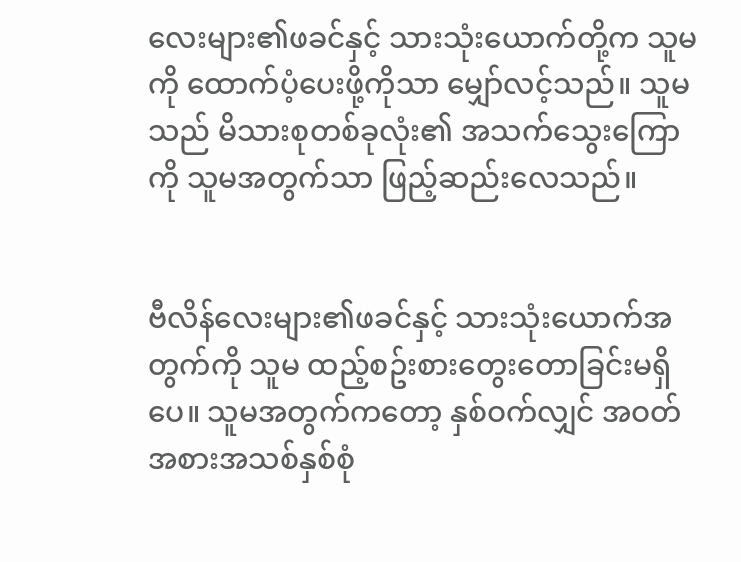လေးများ၏ဖခင်နှင့် သားသုံးယောက်တို့က သူမကို ထောက်ပံ့ပေးဖို့ကိုသာ မျှော်လင့်သည်။ သူမသည် မိသားစုတစ်ခုလုံး၏ အသက်သွေးကြောကို သူမအတွက်သာ ဖြည့်ဆည်းလေသည်။


ဗီလိန်လေးများ၏ဖခင်နှင့် သားသုံးယောက်အတွက်ကို သူမ ထည့်စဥ်းစားတွေးတောခြင်းမရှိပေ။ သူမအတွက်ကတော့ နှစ်ဝက်လျှင် အဝတ်အစားအသစ်နှစ်စုံ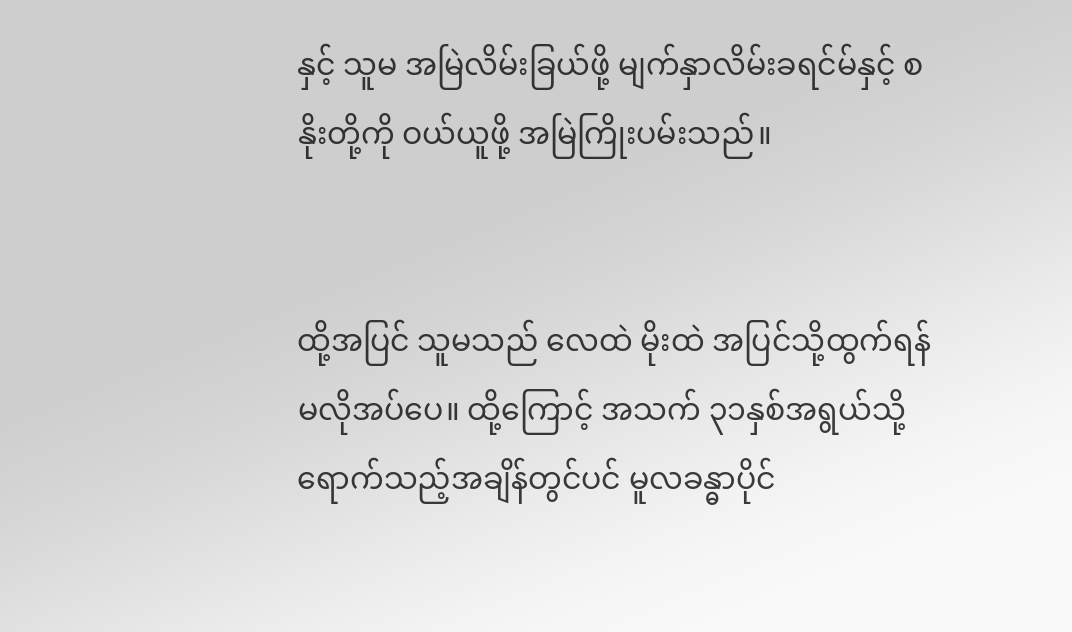နှင့် သူမ အမြဲလိမ်းခြယ်ဖို့ မျက်နှာလိမ်းခရင်မ်နှင့် စနိုးတို့ကို ဝယ်ယူဖို့ အမြဲကြိုးပမ်းသည်။


ထို့အပြင် သူမသည် လေထဲ မိုးထဲ အပြင်သို့ထွက်ရန် မလိုအပ်ပေ။ ထို့ကြောင့် အသက် ၃၁နှစ်အရွယ်သို့ရောက်သည့်အချိန်တွင်ပင် မူလခန္ဓာပိုင်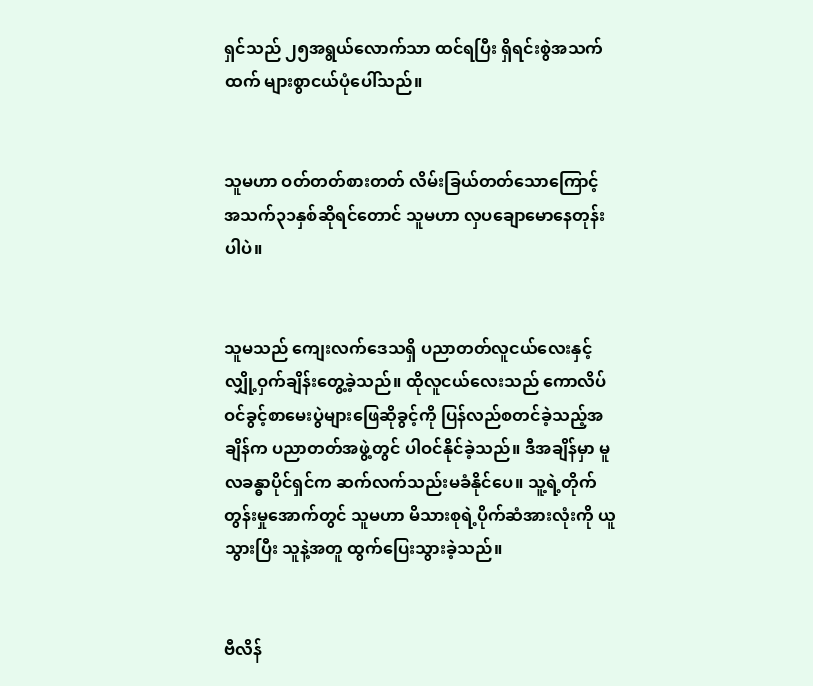ရှင်သည် ၂၅အရွယ်လောက်သာ ထင်ရပြီး ရှိရင်းစွဲအသက်ထက် များစွာငယ်ပုံပေါ်သည်။


သူမဟာ ဝတ်တတ်စားတတ် လိမ်းခြယ်တတ်သောကြောင့် အသက်၃၁နှစ်ဆိုရင်တောင် သူမဟာ လှပချောမောနေတုန်းပါပဲ။


သူမသည် ကျေးလက်ဒေသရှိ ပညာတတ်လူငယ်လေးနှင့် လျှို့ဝှက်ချိန်းတွေ့ခဲ့သည်။ ‌ထိုလူငယ်လေးသည် ကောလိပ်ဝင်ခွင့်စာမေးပွဲများဖြေဆိုခွင့်ကို ပြန်လည်စတင်ခဲ့သည့်အချိန်က ပညာတတ်အဖွဲ့တွင် ပါဝင်နိုင်ခဲ့သည်။ ဒီအချိန်မှာ မူလခန္ဓာပိုင်ရှင်က ဆက်လက်သည်းမခံနိုင်ပေ။ သူ့ရဲ့တိုက်တွန်းမှုအောက်တွင် သူမဟာ မိသားစုရဲ့ပိုက်ဆံအားလုံးကို ယူသွားပြီး သူနဲ့အတူ ထွက်ပြေးသွားခဲ့သည်။


ဗီလိန်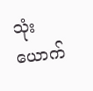သုံးယောက်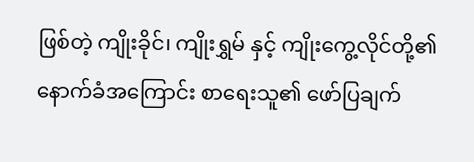ဖြစ်တဲ့ ကျိုးခိုင်၊ ကျိုးရွှမ် နှင့် ကျိုးကွေ့လိုင်တို့၏ နောက်ခံအကြောင်း စာရေးသူ၏ ဖော်ပြချက်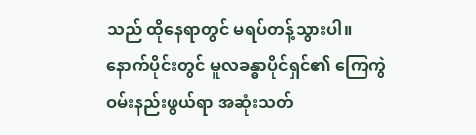သည် ထိုနေရာတွင် မရပ်တန့်သွားပါ။ နောက်ပိုင်းတွင် မူလခန္ဓာပိုင်ရှင်၏ ကြေကွဲဝမ်းနည်းဖွယ်ရာ အဆုံးသတ်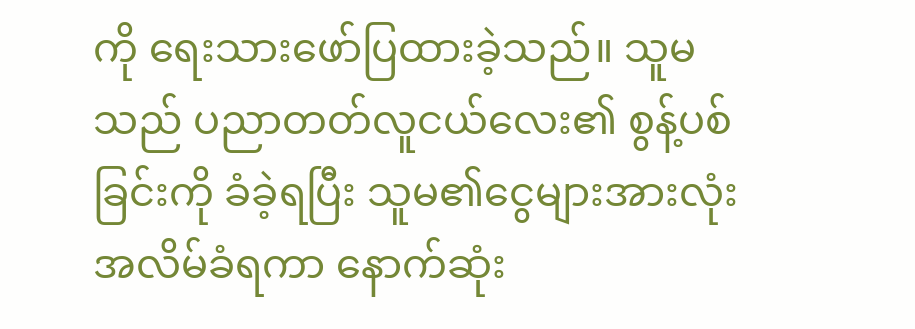ကို ရေးသားဖော်ပြထားခဲ့သည်။ သူမသည် ပညာတတ်လူငယ်လေး၏ စွန့်ပစ်ခြင်းကို ခံခဲ့ရပြီး သူမ၏ငွေများအားလုံး အလိမ်ခံရကာ နောက်ဆုံး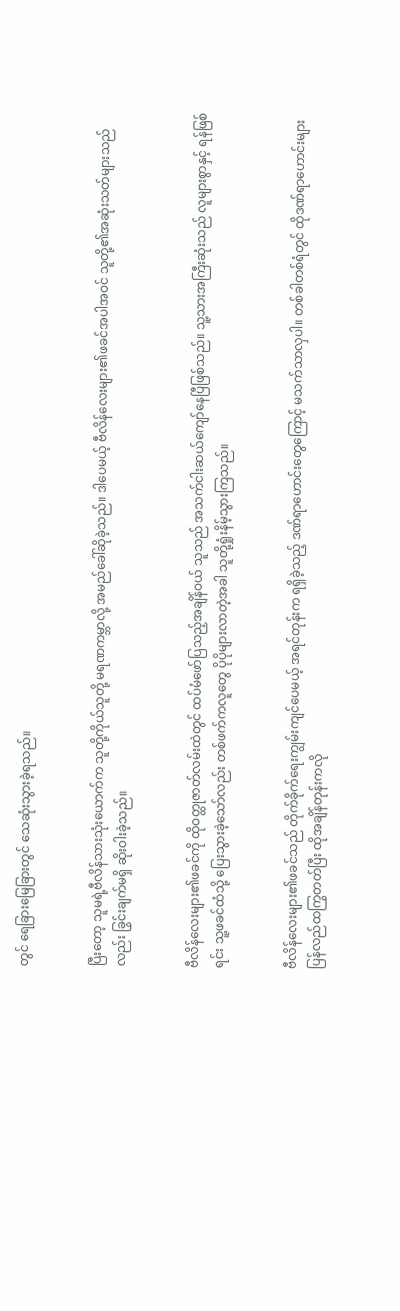တွင် ‌ရေခြားမြေခြားတွင် သေဆုံးသွားခဲ့ရသည်။


ပြီးတော့ သူမရဲ့ဗီလိန်သားသုံးယောက်က သူတို့ကိုယ်သူတို့ မရဏကမ္ဘာလို့ အမည်ခေါ်ဆိုခဲ့သည်။ ဒါပေမယ့် ဗီလိန်လေးများ၏ဖခင်အပါအဝင် သူတို့၏အဆုံးသတ်များသည်လည်း ခြွင်းချက်မရှိ ဆိုးဝါးခဲ့သည်။


ဗီလိန်လေးများ၏ဖခင်ကို ထိုဝတ္ထုဇာတ်လမ်းထဲတွင် ထပ်မံဖော်ပြသည့်အချိန်ဝယ် သူသည် အသက်ငါးဆယ်ကျော်နေပြီဖြစ်သည်။ သူ့သားအကြီးဆုံးသည် လူများစွာနှင့် ရန်ဖြစ်ရင်း သူ့ဖခင်ထံသို့ ပြေးသွားခဲ့သော်လည်း တစ်ဖက်ကလူတွေ ပိုပိုများလာတဲ့အခါ သူတို့ရှုံးနိမ့်သွားကြသည်။


ဗီလိန်လေးများ၏ဖခင်သည် တိုက်ခိုက်ရေးကျွမ်းကျင်ပေမယ့် အရင်တုန်းက ရရှိခဲ့သည့် ဒဏ်ရာဟောင်းတွေကြောင့် မသက်သာလှပါ။ တစ်ခါတစ်ရံတွင် ထိုဒဏ်ရာဟောင်းများ ပြန်လည်ထကြွတတ်ပြီး ထိုအချိန်တုန်းကလို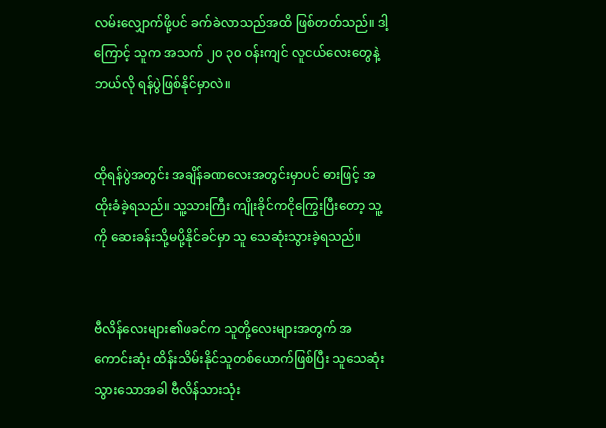လမ်းလျှောက်ဖို့ပင် ခက်ခဲလာသည်အထိ ဖြစ်တတ်သည်။ ဒါ့ကြောင့် သူက အသက် ၂၀ ၃၀ ဝန်းကျင် လူငယ်လေးတွေနဲ့ ဘယ်လို ရန်ပွဲဖြစ်နိုင်မှာလဲ။


ထိုရန်ပွဲအတွင်း အချိန်ခဏလေးအတွင်းမှာပင် ဓားဖြင့် အထိုးခံခဲ့ရသည်။ သူ့သားကြီး ကျိုးခိုင်ကငိုကြွေးပြီးတော့ သူ့ကို ဆေးခန်းသို့မပို့နိုင်ခင်မှာ သူ သေဆုံးသွားခဲ့ရသည်။


ဗီလိန်လေးများ၏ဖခင်က သူတို့လေးများအတွက် အကောင်းဆုံး ထိန်းသိမ်းနိုင်သူတစ်ယောက်ဖြစ်ပြီး သူသေဆုံးသွားသောအခါ ဗီလိန်သားသုံး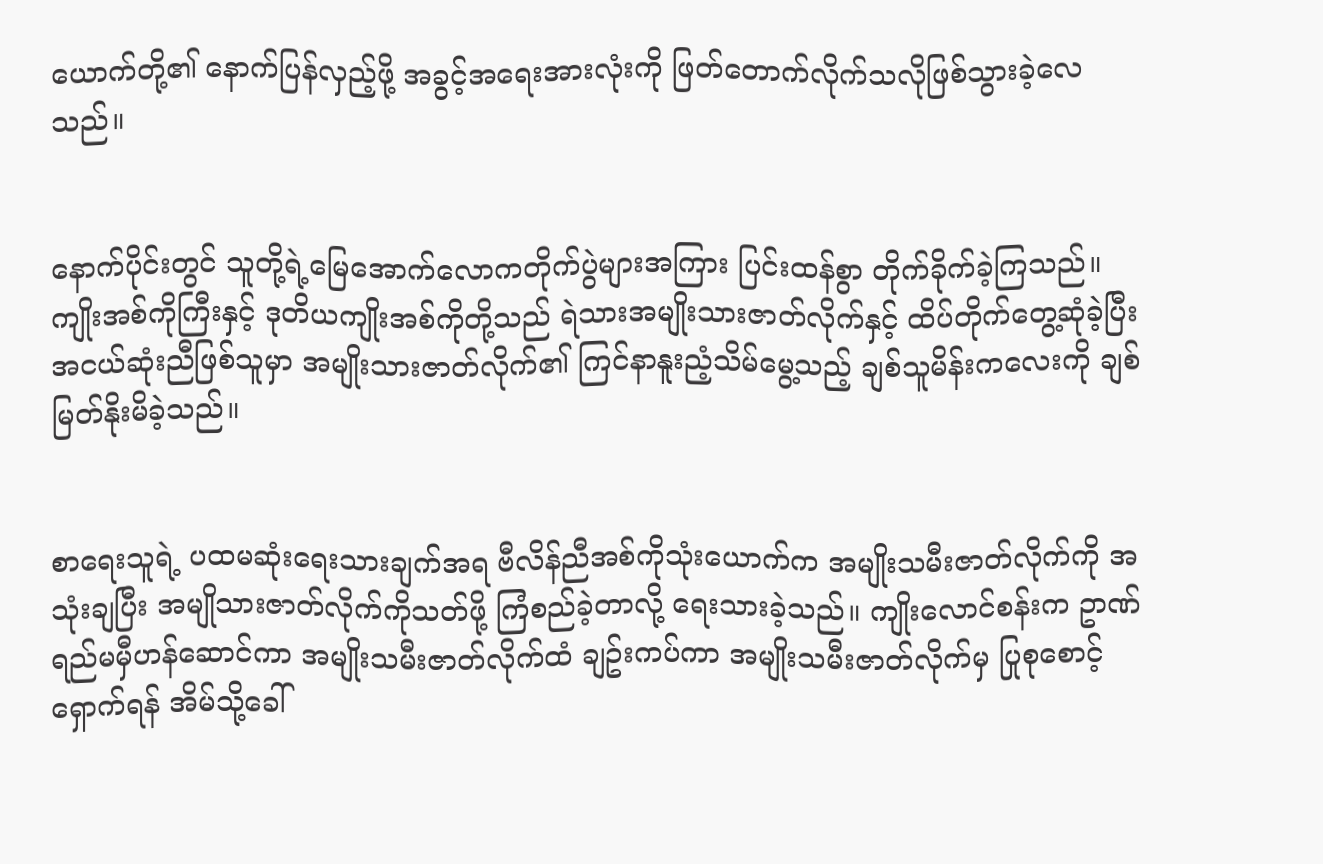ယောက်တို့၏ နောက်ပြန်လှည့်ဖို့ အခွင့်အရေးအားလုံးကို ဖြတ်တောက်လိုက်သလိုဖြစ်သွားခဲ့လေသည်။


နောက်ပိုင်းတွင် သူတို့ရဲ့မြေအောက်လောကတိုက်ပွဲများအကြား ပြင်းထန်စွာ တိုက်ခိုက်ခဲ့ကြသည်။ ကျိုးအစ်ကိုကြီးနှင့် ဒုတိယကျိုးအစ်ကိုတို့သည် ရဲသားအမျိုးသားဇာတ်လိုက်နှင့် ထိပ်တိုက်တွေ့ဆုံခဲ့ပြီး အငယ်ဆုံးညီဖြစ်သူမှာ အမျိုးသားဇာတ်လိုက်၏ ကြင်နာနူးညံ့သိမ်မွေ့သည့် ချစ်သူမိန်းကလေးကို ချစ်မြတ်နိုးမိခဲ့သည်။


စာရေးသူရဲ့ ပထမဆုံးရေးသားချက်အရ ဗီလိန်ညီအစ်ကိုသုံးယောက်က အမျိုးသမီးဇာတ်လိုက်ကို အသုံးချပြီး အမျိုသားဇာတ်လိုက်ကိုသတ်ဖို့ ကြံစည်ခဲ့တာလို့ ရေးသားခဲ့သည်။ ကျိုးလောင်စန်းက ဥာဏ်ရည်မမှီဟန်ဆောင်ကာ အမျိုးသမီးဇာတ်လိုက်ထံ ချဥ်းကပ်ကာ အမျိုးသမီးဇာတ်လိုက်မှ ပြုစုစောင့်ရှောက်ရန် အိမ်သို့ခေါ်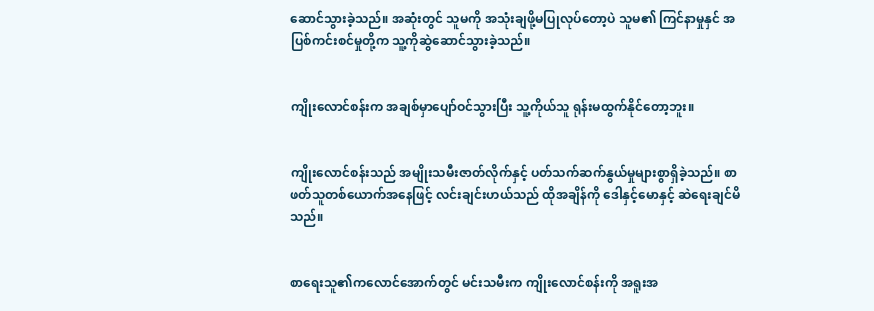ဆောင်သွားခဲ့သည်။ အဆုံးတွင် သူမကို အသုံးချဖို့မပြုလုပ်တော့ပဲ သူမ၏ ကြင်နာမှုနှင် အပြစ်ကင်းစင်မှုတို့က သူ့ကိုဆွဲဆောင်သွားခဲ့သည်။


ကျိုးလောင်စန်းက အချစ်မှာပျော်ဝင်သွားပြီး သူ့ကိုယ်သူ ရုန်းမထွက်နိုင်တော့ဘူး။


ကျိုးလောင်စန်းသည် အမျိုးသမီးဇာတ်လိုက်နှင့် ပတ်သက်ဆက်နွယ်မှုများစွာရှိခဲ့သည်။ စာဖတ်သူတစ်ယောက်အနေဖြင့် လင်းချင်းဟယ်သည် ထိုအချိန်ကို ဒေါနှင့်မောနှင့် ဆဲရေးချင်မိသည်။


စာရေးသူ၏ကလောင်အောက်တွင် မင်းသမီးက ကျိုးလောင်စန်းကို အရူးအ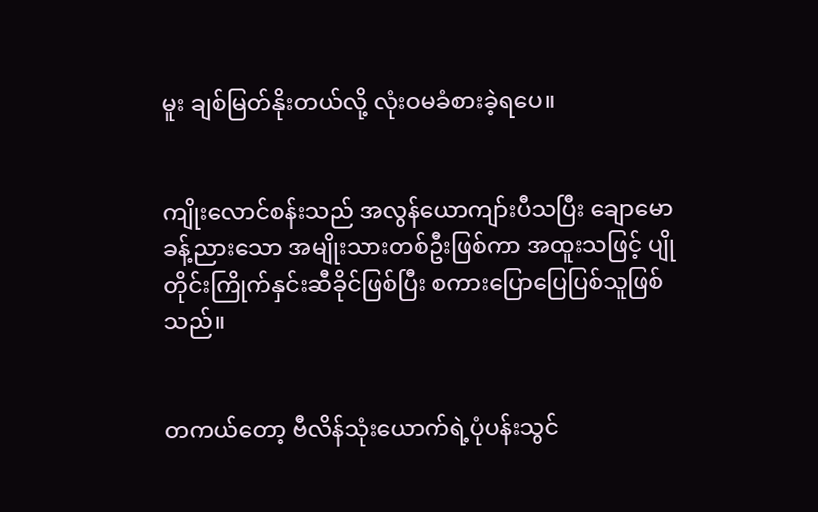မူး ချစ်မြတ်နိုးတယ်လို့ လုံးဝမခံစားခဲ့ရပေ။


ကျိုးလောင်စန်းသည် အလွန်ယောကျာ်းပီသပြီး ချောမောခန့်ညားသော အမျိုးသားတစ်ဦးဖြစ်ကာ အထူးသဖြင့် ပျိုတိုင်းကြိုက်နှင်းဆီခိုင်ဖြစ်ပြီး စကားပြောပြေပြစ်သူဖြစ်သည်။


တကယ်တော့ ဗီလိန်သုံးယောက်ရဲ့ပုံပန်းသွင်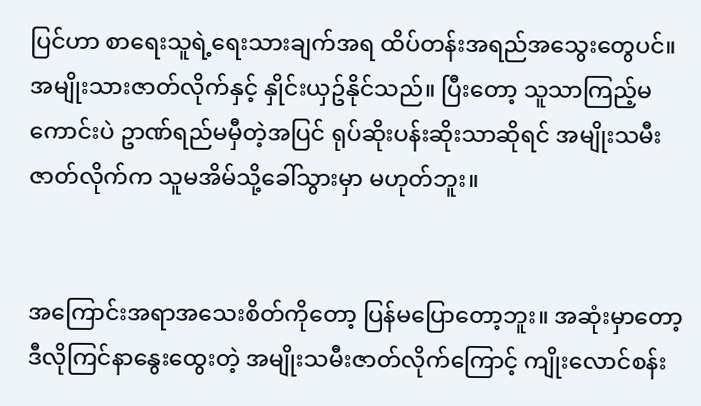ပြင်ဟာ စာရေးသူရဲ့ရေးသားချက်အရ ထိပ်တန်းအရည်အသွေးတွေပင်။ အမျိုးသားဇာတ်လိုက်နှင့် နှိုင်းယှဥ်နိုင်သည်။ ပြီးတော့ သူသာကြည့်မကောင်းပဲ ဥာဏ်ရည်မမှီတဲ့အပြင် ရုပ်ဆိုးပန်းဆိုးသာဆိုရင် အမျိုးသမီးဇာတ်လိုက်က သူမအိမ်သို့ခေါ်သွားမှာ မဟုတ်ဘူး။


အကြောင်းအရာအသေးစိတ်ကိုတော့ ပြန်မပြောတော့ဘူး။ အဆုံးမှာတော့ ဒီလိုကြင်နာနွေးထွေးတဲ့ အမျိုးသမီးဇာတ်လိုက်ကြောင့် ကျိုးလောင်စန်း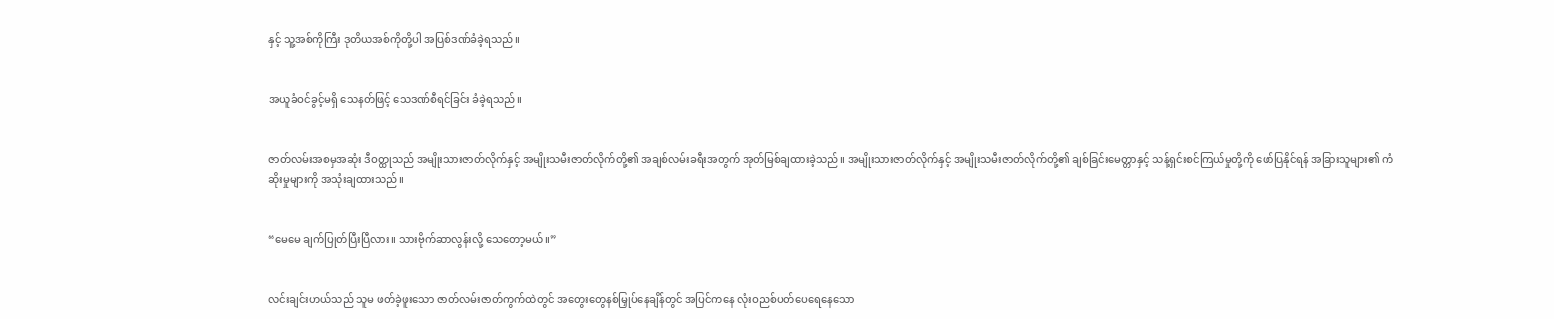နှင့် သူ့အစ်ကိုကြီး ဒုတိယအစ်ကိုတို့ပါ အပြစ်ဒဏ်ခံခဲ့ရသည်။


အယူခံဝင်ခွင့်မရှိ သေနတ်ဖြင့် သေဒဏ်စီရင်ခြင်း ခံခဲ့ရသည်။


ဇာတ်လမ်းအစမှအဆုံး ဒီဝတ္ထုသည် အမျိုးသားဇာတ်လိုက်နှင့် အမျိုးသမီးဇာတ်လိုက်တို့၏ အချစ်လမ်းခရီးအတွက် အုတ်မြစ်ချထားခဲ့သည်။ အမျိုးသားဇာတ်လိုက်နှင့် အမျိုးသမီးဇာတ်လိုက်တို့၏ ချစ်ခြင်းမေတ္တာနှင့် သန့်ရှင်းစင်ကြယ်မှုတို့ကို ဖော်ပြနိုင်ရန် အခြားသူများ၏ ကံဆိုးမှုများကို အသုံးချထားသည်။


“မေမေ ချက်ပြုတ်ပြီးပြီလား။ သားဗိုက်ဆာလွန်းလို့ သေတော့မယ်။”


လင်းချင်းဟယ်သည် သူမ ဖတ်ခဲ့ဖူးသော ဇာတ်လမ်းဇာတ်ကွက်ထဲတွင် အတွေးတွေနစ်မြှုပ်နေချိန်တွင် အပြင်ကနေ လုံးဝညစ်ပတ်ပေရေနေသော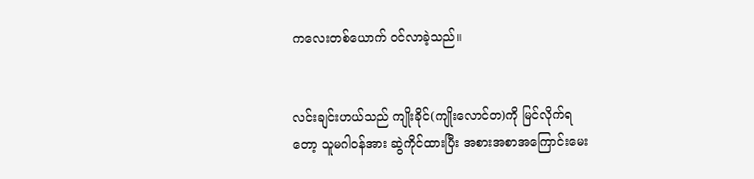ကလေးတစ်ယောက် ဝင်လာခဲ့သည်။


လင်းချင်းဟယ်သည် ကျိုးခိုင်(ကျိုးလောင်တ)ကို မြင်လိုက်ရတော့ သူမဂါဝန်အား ဆွဲကိုင်ထားပြီး အစားအစာအကြောင်းမေး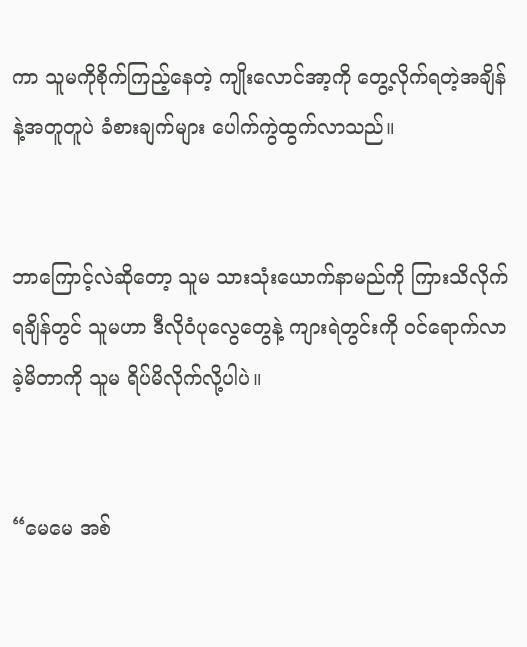ကာ သူမကိုစိုက်ကြည့်နေတဲ့ ကျိုးလောင်အာ့ကို တွေ့လိုက်ရတဲ့အချိန်နဲ့အတူတူပဲ ခံစားချက်များ ပေါက်ကွဲထွက်လာသည်။


ဘာကြောင့်လဲဆိုတော့ သူမ သားသုံးယောက်နာမည်ကို ကြားသိလိုက်ရချိန်တွင် သူမဟာ ဒီလိုဝံပုလွေတွေနဲ့ ကျားရဲတွင်းကို ဝင်ရောက်လာခဲ့မိတာကို သူမ ရိပ်မိလိုက်လို့ပါပဲ။


“မေမေ အစ်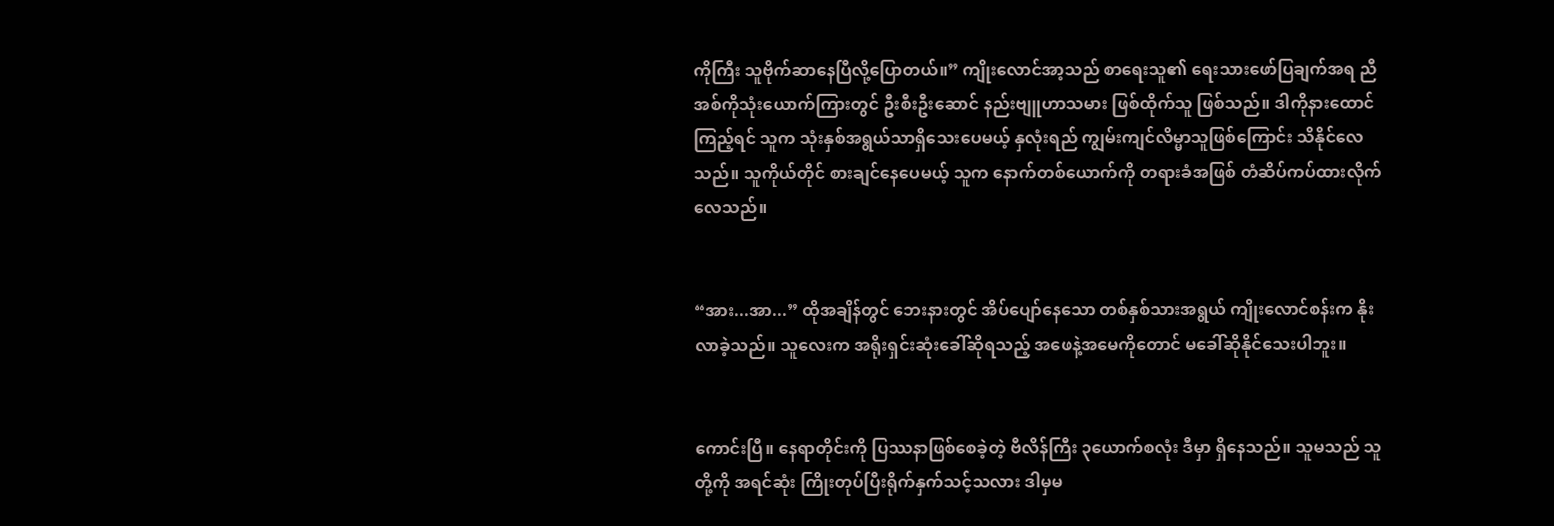ကိုကြီး သူဗိုက်ဆာနေပြီလို့ပြောတယ်။” ကျိုးလောင်အာ့သည် စာ‌ရေးသူ၏ ရေးသားဖော်ပြချက်အရ ညီအစ်ကိုသုံးယောက်ကြားတွင် ဦးစီးဦးဆောင် နည်းဗျူဟာသမား ဖြစ်ထိုက်သူ ဖြစ်သည်။ ဒါကိုနားထောင်ကြည့်ရင် သူက သုံးနှစ်အရွယ်သာရှိသေးပေမယ့် နှလုံးရည် ကျွမ်းကျင်လိမ္မာသူဖြစ်ကြောင်း သိနိုင်လေသည်။ သူကိုယ်တိုင် စားချင်နေပေမယ့် သူက နောက်တစ်ယောက်ကို တရားခံအဖြစ် တံဆိပ်ကပ်ထားလိုက်လေသည်။


“အား...အာ...” ထိုအချိန်တွင် ဘေးနားတွင် အိပ်ပျော်နေသော တစ်နှစ်သားအရွယ် ကျိုးလောင်စန်းက နိုးလာခဲ့သည်။ သူလေးက အရိုးရှင်းဆုံးခေါ်ဆိုရသည့် အဖေနဲ့အမေကို‌တောင် မခေါ်ဆိုနိုင်သေးပါဘူး။


ကောင်းပြီ။ နေရာတိုင်းကို ပြဿနာဖြစ်စေခဲ့တဲ့ ဗီလိန်ကြီး ၃ယောက်စလုံး ဒီမှာ ရှိနေသည်။ သူမသည် သူတို့ကို အရင်ဆုံး ကြိုးတုပ်ပြီးရိုက်နှက်သင့်သလား ဒါမှမ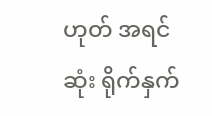ဟုတ် အရင်ဆုံး ရိုက်နှက်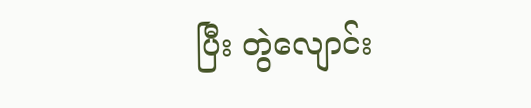ပြီး တွဲလျောင်း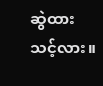ဆွဲထားသင့်လား။